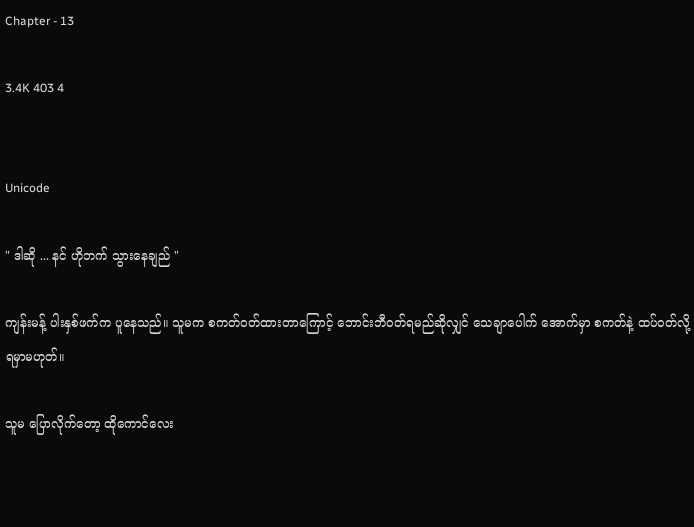Chapter - 13

3.4K 403 4


Unicode

" ဒါဆို ... နင် ဟိုဘက် သွားနေချည် "

ကျန်းမန့် ပါးနှစ်ဖက်က ပူနေသည်။ သူမက စကတ်ဝတ်ထားတာကြောင့် ဘောင်းဘီဝတ်ရမည်ဆိုလျှင် သေချာပေါက် အောက်မှာ စကတ်နဲ့ ထပ်ဝတ်လို့ ရမှာမဟုတ်။

သူမ ပြောလိုက်တော့ ထိုကောင်လေး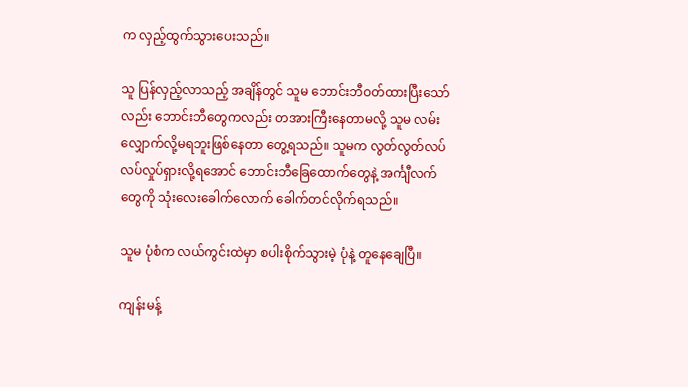က လှည့်ထွက်သွားပေးသည်။

သူ ပြန်လှည့်လာသည့် အချိန်တွင် သူမ ဘောင်းဘီဝတ်ထားပြီးသော်လည်း ဘောင်းဘီတွေကလည်း တအားကြီးနေတာမလို့ သူမ လမ်းလျှောက်လို့မရဘူးဖြစ်နေတာ တွေ့ရသည်။ သူမက လွတ်လွတ်လပ်လပ်လှုပ်ရှားလို့ရအောင် ဘောင်းဘီခြေထောက်တွေနဲ့ အင်္ကျီလက်တွေကို သုံးလေးခေါက်လောက် ခေါက်တင်လိုက်ရသည်။

သူမ ပုံစံက လယ်ကွင်းထဲမှာ စပါးစိုက်သွားမဲ့ ပုံနဲ့ တူနေချေပြီ။

ကျန်းမန့်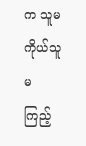က သူမကိုယ်သူမ ကြည့်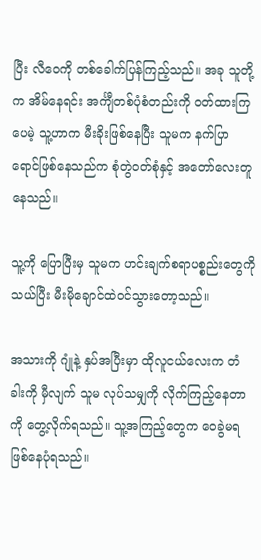ပြီး လီဝေကို တစ်ခေါက်ပြန်ကြည့်သည်။ အခု သူတို့က အိမ်နေရင်း အင်္ကျီတစ်ပုံစံတည်းကို ဝတ်ထားကြပေမဲ့ သူ့ဟာက မီးခိုးဖြစ်နေပြီး သူမက နက်ပြာရောင်ဖြစ်နေသည်က စုံတွဲဝတ်စုံနှင့် အတော်လေးတူနေသည်။

သူ့ကို ပြောပြီးမှ သူမက ဟင်းချက်စရာပစ္စည်းတွေကို သယ်ပြီး မီးမိုချောင်ထဲဝင်သွားတော့သည်။

အသားကို ဂျုံနဲ့ နှပ်အပြီးမှာ ထိုလူငယ်လေးက တံခါးကို မှီလျက် သူမ လုပ်သမျှကို လိုက်ကြည့်နေတာကို တွေ့လိုက်ရသည်။ သူ့အကြည့်တွေက ဝေခွဲမရဖြစ်နေပုံရသည်။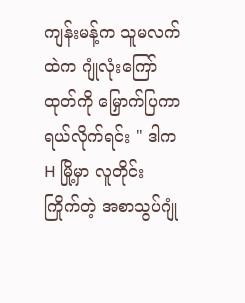ကျန်းမန့်က သူမလက်ထဲက ဂျုံလုံးကြော်ထုတ်ကို မြှောက်ပြကာ ရယ်လိုက်ရင်း " ဒါက H မြို့မှာ လူတိုင်း ကြိုက်တဲ့ အစာသွပ်ဂျုံ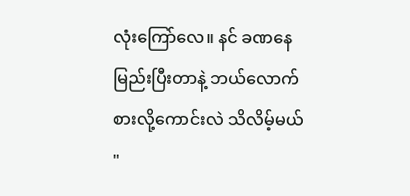လုံးကြော်လေ။ နင် ခဏနေ မြည်းပြီးတာနဲ့ ဘယ်လောက်စားလို့ကောင်းလဲ သိလိမ့်မယ် "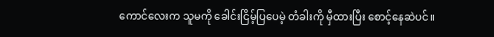ကောင်လေးက သူမကို ခေါင်းငြိမ့်ပြပေမဲ့ တံခါးကို မှီထားပြီး စောင့်နေဆဲပင်။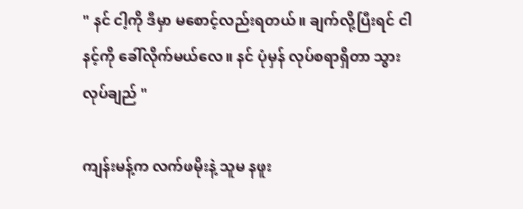" နင် ငါ့ကို ဒီမှာ မစောင့်လည်းရတယ်။ ချက်လို့ပြီးရင် ငါနင့်ကို ခေါ်လိုက်မယ်လေ။ နင် ပုံမှန် လုပ်စရာရှိတာ သွားလုပ်ချည် "

ကျန်းမန့်က လက်ဖမိုးနဲ့ သူမ နဖူး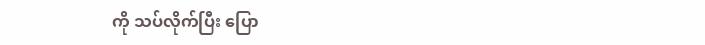ကို သပ်လိုက်ပြီး ပြော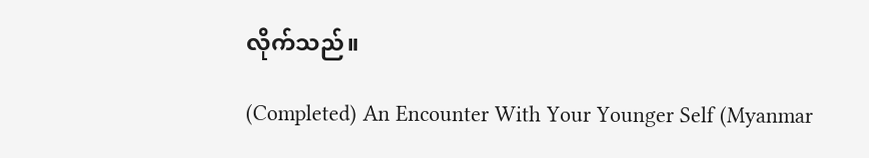လိုက်သည်။

(Completed) An Encounter With Your Younger Self (Myanmar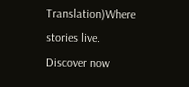Translation)Where stories live. Discover now